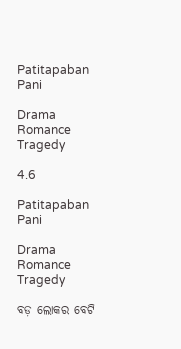Patitapaban Pani

Drama Romance Tragedy

4.6

Patitapaban Pani

Drama Romance Tragedy

ବଡ଼ ଲୋକର ବେଟି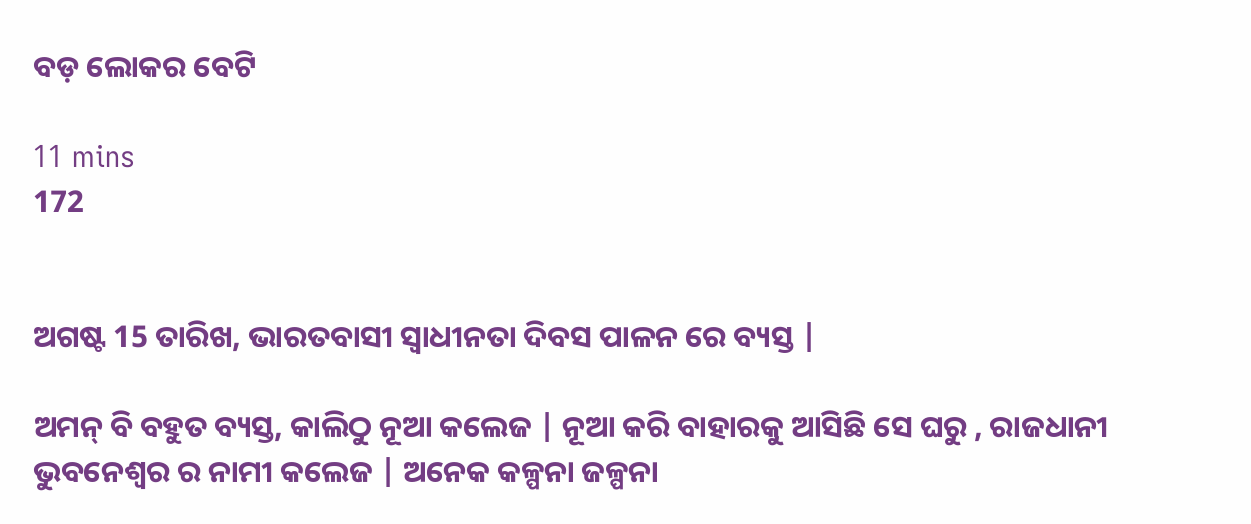ବଡ଼ ଲୋକର ବେଟି

11 mins
172


ଅଗଷ୍ଟ 15 ତାରିଖ, ଭାରତବାସୀ ସ୍ୱାଧୀନତା ଦିବସ ପାଳନ ରେ ବ୍ୟସ୍ତ |

ଅମନ୍ ବି ବହୁତ ବ୍ୟସ୍ତ, କାଲିଠୁ ନୂଆ କଲେଜ | ନୂଆ କରି ବାହାରକୁ ଆସିଛି ସେ ଘରୁ , ରାଜଧାନୀ ଭୁବନେଶ୍ୱର ର ନାମୀ କଲେଜ | ଅନେକ କଳ୍ପନା ଜଳ୍ପନା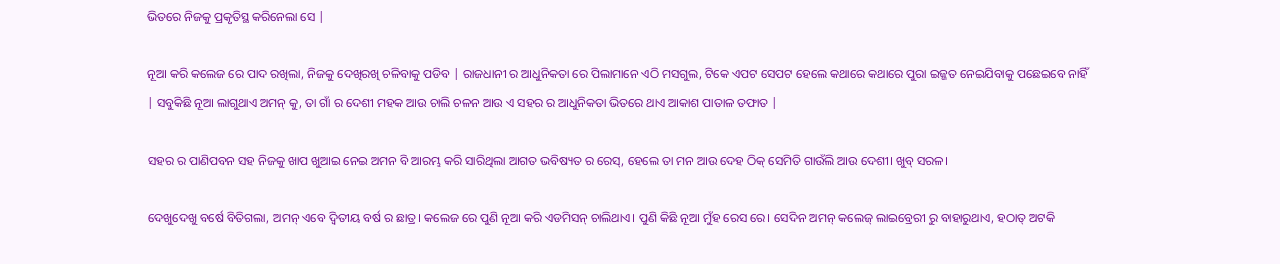ଭିତରେ ନିଜକୁ ପ୍ରକୃତିସ୍ଥ କରିନେଲା ସେ |

ନୂଆ କରି କଲେଜ ରେ ପାଦ ରଖିଲା, ନିଜକୁ ଦେଖିରଖି ଚଳିବାକୁ ପଡିବ | ରାଜଧାନୀ ର ଆଧୁନିକତା ରେ ପିଲାମାନେ ଏଠି ମସଗୁଲ, ଟିକେ ଏପଟ ସେପଟ ହେଲେ କଥାରେ କଥାରେ ପୁରା ଇଜ୍ଜତ ନେଇଯିବାକୁ ପଛେଇବେ ନାହିଁ | ସବୁକିଛି ନୂଆ ଲାଗୁଥାଏ ଅମନ୍ କୁ, ତା ଗାଁ ର ଦେଶୀ ମହକ ଆଉ ଚାଲି ଚଳନ ଆଉ ଏ ସହର ର ଆଧୁନିକତା ଭିତରେ ଥାଏ ଆକାଶ ପାତାଳ ତଫାତ |

ସହର ର ପାଣିପବନ ସହ ନିଜକୁ ଖାପ ଖୁଆଇ ନେଇ ଅମନ ବି ଆରମ୍ଭ କରି ସାରିଥିଲା ଆଗତ ଭବିଷ୍ୟତ ର ରେସ୍, ହେଲେ ତା ମନ ଆଉ ଦେହ ଠିକ୍ ସେମିତି ଗାଉଁଲି ଆଉ ଦେଶୀ। ଖୁବ୍ ସରଳ।

ଦେଖୁଦେଖୁ ବର୍ଷେ ବିତିଗଲା, ଅମନ୍ ଏବେ ଦ୍ଵିତୀୟ ବର୍ଷ ର ଛାତ୍ର। କଲେଜ ରେ ପୁଣି ନୂଆ କରି ଏଡମିସନ୍ ଚାଲିଥାଏ। ପୁଣି କିଛି ନୂଆ ମୁଁହ ରେସ ରେ। ସେଦିନ ଅମନ୍ କଲେଜ୍ ଲାଇବ୍ରେରୀ ରୁ ବାହାରୁଥାଏ, ହଠାତ୍ ଅଟକି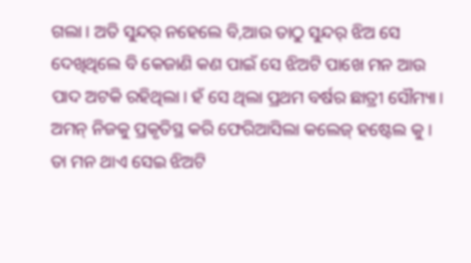ଗଲା। ଅତି ସୁନ୍ଦର୍ ନହେଲେ ବି,ଆଉ ତାଠୁ ସୁନ୍ଦର୍ ଝିଅ ସେ ଦେଖିଥିଲେ ବି କେଜାଣି କଣ ପାଇଁ ସେ ଝିଅଟି ପାଖେ ମନ ଆଉ ପାଦ ଅଟକି ରହିଥିଲା। ହଁ ସେ ଥିଲା ପ୍ରଥମ ବର୍ଷର ଛାତ୍ରୀ ସୌମ୍ୟା। ଅମନ୍ ନିଜକୁ ପ୍ରକୃତିସ୍ଥ କରି ଫେରିଆସିଲା କଲେଜ୍ ହଷ୍ଟେଲ କୁ। ତା ମନ ଥାଏ ସେଇ ଝିଅଟି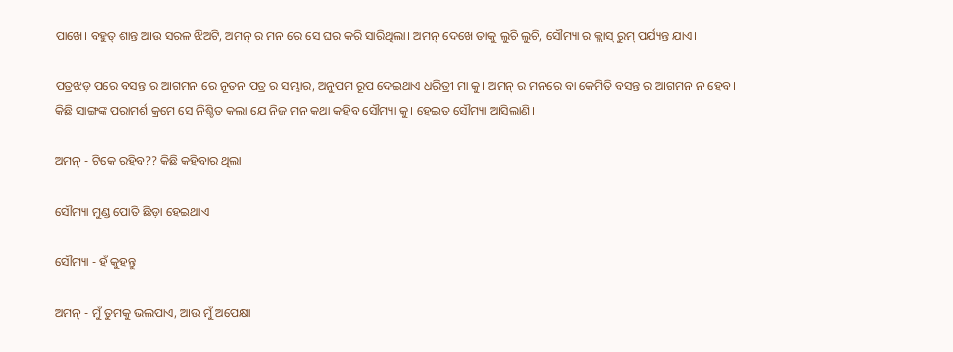ପାଖେ। ବହୁତ୍ ଶାନ୍ତ ଆଉ ସରଳ ଝିଅଟି, ଅମନ୍ ର ମନ ରେ ସେ ଘର କରି ସାରିଥିଲା। ଅମନ୍ ଦେଖେ ତାକୁ ଲୁଚି ଲୁଚି, ସୌମ୍ୟା ର କ୍ଲାସ୍ ରୁମ୍ ପର୍ଯ୍ୟନ୍ତ ଯାଏ।

ପତ୍ରଝଡ଼ ପରେ ବସନ୍ତ ର ଆଗମନ ରେ ନୂତନ ପତ୍ର ର ସମ୍ଭାର, ଅନୁପମ ରୂପ ଦେଇଥାଏ ଧରିତ୍ରୀ ମା କୁ। ଅମନ୍ ର ମନରେ ବା କେମିତି ବସନ୍ତ ର ଆଗମନ ନ ହେବ। କିଛି ସାଙ୍ଗଙ୍କ ପରାମର୍ଶ କ୍ରମେ ସେ ନିଶ୍ଚିତ କଲା ଯେ ନିଜ ମନ କଥା କହିବ ସୌମ୍ୟା କୁ। ହେଇତ ସୌମ୍ୟା ଆସିଲାଣି।

ଅମନ୍ - ଟିକେ ରହିବ?? କିଛି କହିବାର ଥିଲା

ସୌମ୍ୟା ମୁଣ୍ଡ ପୋତି ଛିଡ଼ା ହେଇଥାଏ

ସୌମ୍ୟା - ହଁ କୁହନ୍ତୁ

ଅମନ୍ - ମୁଁ ତୁମକୁ ଭଲପାଏ, ଆଉ ମୁଁ ଅପେକ୍ଷା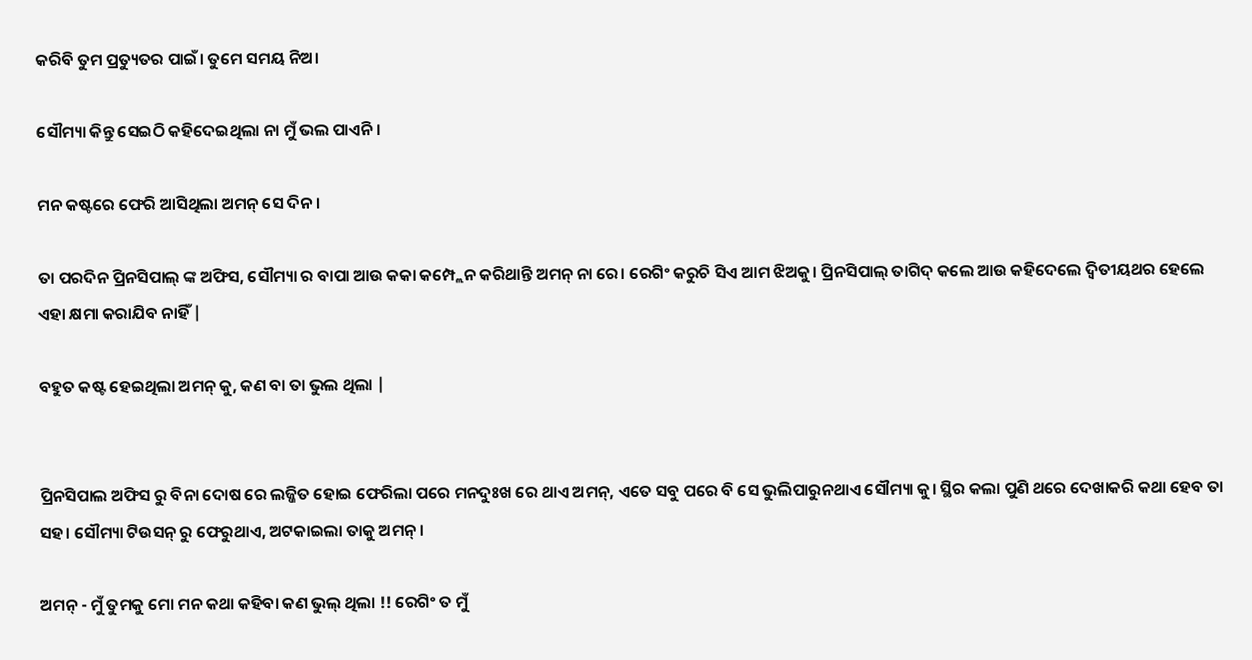କରିବି ତୁମ ପ୍ରତ୍ୟୁତର ପାଇଁ। ତୁମେ ସମୟ ନିଅ।

ସୌମ୍ୟା କିନ୍ତୁ ସେଇଠି କହିଦେଇଥିଲା ନା ମୁଁ ଭଲ ପାଏନି।

ମନ କଷ୍ଟରେ ଫେରି ଆସିଥିଲା ଅମନ୍ ସେ ଦିନ।

ତା ପରଦିନ ପ୍ରିନସିପାଲ୍ ଙ୍କ ଅଫିସ, ସୌମ୍ୟା ର ବାପା ଆଉ କକା କମ୍ପ୍ଲେନ କରିଥାନ୍ତି ଅମନ୍ ନା ରେ। ରେଗିଂ କରୁଚି ସିଏ ଆମ ଝିଅକୁ। ପ୍ରିନସିପାଲ୍ ତାଗିଦ୍ କଲେ ଆଉ କହିଦେଲେ ଦ୍ଵିତୀୟଥର ହେଲେ ଏହା କ୍ଷମା କରାଯିବ ନାହିଁ |

ବହୁତ କଷ୍ଟ ହେଇଥିଲା ଅମନ୍ କୁ, କଣ ବା ତା ଭୁଲ ଥିଲା |


ପ୍ରିନସିପାଲ ଅଫିସ ରୁ ବିନା ଦୋଷ ରେ ଲଜ୍ଜିତ ହୋଇ ଫେରିଲା ପରେ ମନଦୁଃଖ ରେ ଥାଏ ଅମନ୍, ଏତେ ସବୁ ପରେ ବି ସେ ଭୁଲିପାରୁନଥାଏ ସୌମ୍ୟା କୁ। ସ୍ଥିର କଲା ପୁଣି ଥରେ ଦେଖାକରି କଥା ହେବ ତା ସହ। ସୌମ୍ୟା ଟିଉସନ୍ ରୁ ଫେରୁଥାଏ, ଅଟକାଇଲା ତାକୁ ଅମନ୍।

ଅମନ୍ - ମୁଁ ତୁମକୁ ମୋ ମନ କଥା କହିବା କଣ ଭୁଲ୍ ଥିଲା !! ରେଗିଂ ତ ମୁଁ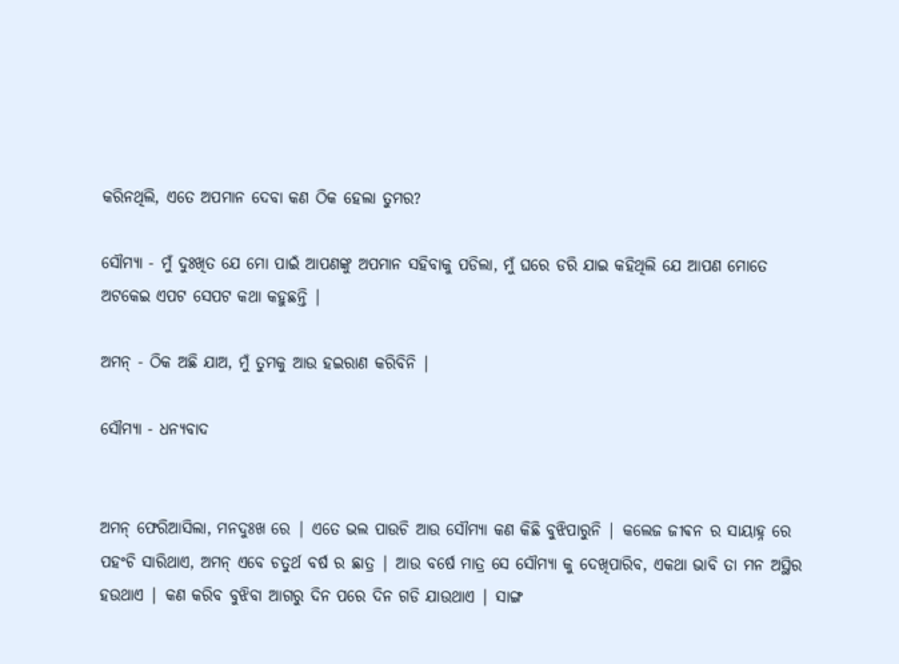କରିନଥିଲି, ଏତେ ଅପମାନ ଦେବା କଣ ଠିକ ହେଲା ତୁମର?

ସୌମ୍ୟା - ମୁଁ ଦୁଃଖିତ ଯେ ମୋ ପାଇଁ ଆପଣଙ୍କୁ ଅପମାନ ସହିବାକୁ ପଡିଲା, ମୁଁ ଘରେ ଡରି ଯାଇ କହିଥିଲି ଯେ ଆପଣ ମୋତେ ଅଟକେଇ ଏପଟ ସେପଟ କଥା କହୁଛନ୍ତି |

ଅମନ୍ - ଠିକ ଅଛି ଯାଅ, ମୁଁ ତୁମକୁ ଆଉ ହଇରାଣ କରିବିନି |

ସୌମ୍ୟା - ଧନ୍ୟବାଦ


ଅମନ୍ ଫେରିଆସିଲା, ମନଦୁଃଖ ରେ | ଏତେ ଭଲ ପାଉଚି ଆଉ ସୌମ୍ୟା କଣ କିଛି ବୁଝିପାରୁନି | କଲେଜ ଜୀଵନ ର ସାୟାହ୍ନ ରେ ପହଂଚି ସାରିଥାଏ, ଅମନ୍ ଏବେ ଚତୁର୍ଥ ବର୍ଷ ର ଛାତ୍ର | ଆଉ ବର୍ଷେ ମାତ୍ର ସେ ସୌମ୍ୟା କୁ ଦେଖିପାରିବ, ଏକଥା ଭାବି ତା ମନ ଅସ୍ଥିର ହଉଥାଏ | କଣ କରିବ ବୁଝିବା ଆଗରୁ ଦିନ ପରେ ଦିନ ଗଡି ଯାଉଥାଏ | ସାଙ୍ଗ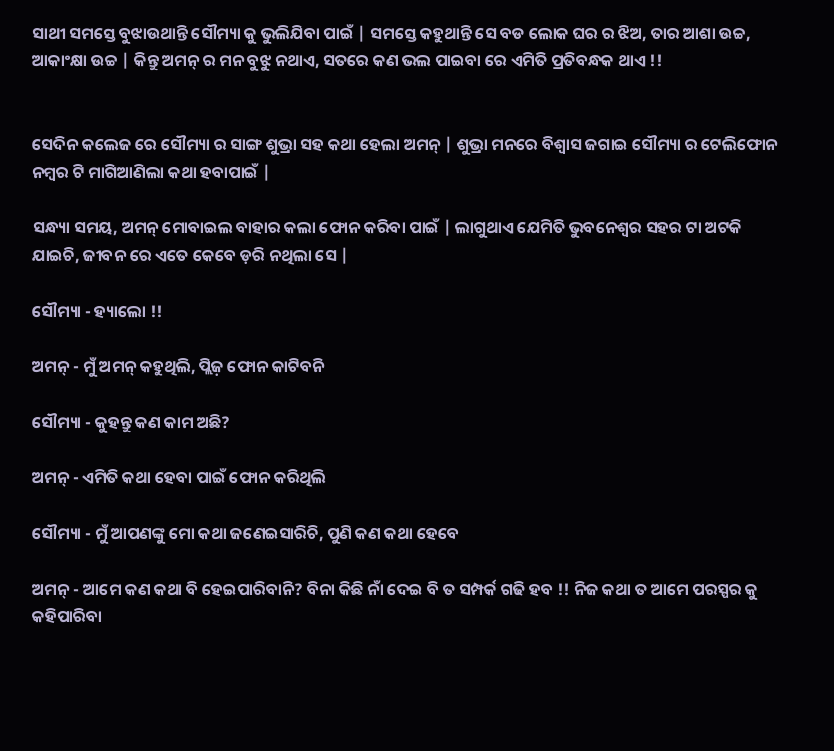ସାଥୀ ସମସ୍ତେ ବୁଝାଉଥାନ୍ତି ସୌମ୍ୟା କୁ ଭୁଲିଯିବା ପାଇଁ | ସମସ୍ତେ କହୁଥାନ୍ତି ସେ ବଡ ଲୋକ ଘର ର ଝିଅ, ତାର ଆଶା ଉଚ୍ଚ, ଆକାଂକ୍ଷା ଉଚ୍ଚ | କିନ୍ତୁ ଅମନ୍ ର ମନ ବୁଝୁ ନଥାଏ, ସତରେ କଣ ଭଲ ପାଇବା ରେ ଏମିତି ପ୍ରତିବନ୍ଧକ ଥାଏ !!


ସେଦିନ କଲେଜ ରେ ସୌମ୍ୟା ର ସାଙ୍ଗ ଶୁଭ୍ରା ସହ କଥା ହେଲା ଅମନ୍ | ଶୁଭ୍ରା ମନରେ ବିଶ୍ୱାସ ଜଗାଇ ସୌମ୍ୟା ର ଟେଲିଫୋନ ନମ୍ବର ଟି ମାଗିଆଣିଲା କଥା ହବାପାଇଁ |

ସନ୍ଧ୍ୟା ସମୟ, ଅମନ୍ ମୋବାଇଲ ବାହାର କଲା ଫୋନ କରିବା ପାଇଁ | ଲାଗୁଥାଏ ଯେମିତି ଭୁବନେଶ୍ୱର ସହର ଟା ଅଟକି ଯାଇଚି, ଜୀବନ ରେ ଏତେ କେବେ ଡ଼ରି ନଥିଲା ସେ |

ସୌମ୍ୟା - ହ୍ୟାଲୋ !!

ଅମନ୍ - ମୁଁ ଅମନ୍ କହୁଥିଲି, ପ୍ଲିଜ଼ ଫୋନ କାଟିବନି

ସୌମ୍ୟା - କୁହନ୍ତୁ କଣ କାମ ଅଛି?

ଅମନ୍ - ଏମିତି କଥା ହେବା ପାଇଁ ଫୋନ କରିଥିଲି

ସୌମ୍ୟା - ମୁଁ ଆପଣଙ୍କୁ ମୋ କଥା ଜଣେଇସାରିଚି, ପୁଣି କଣ କଥା ହେବେ

ଅମନ୍ - ଆମେ କଣ କଥା ବି ହେଇପାରିବାନି? ବିନା କିଛି ନାଁ ଦେଇ ବି ତ ସମ୍ପର୍କ ଗଢି ହବ !! ନିଜ କଥା ତ ଆମେ ପରସ୍ପର କୁ କହିପାରିବା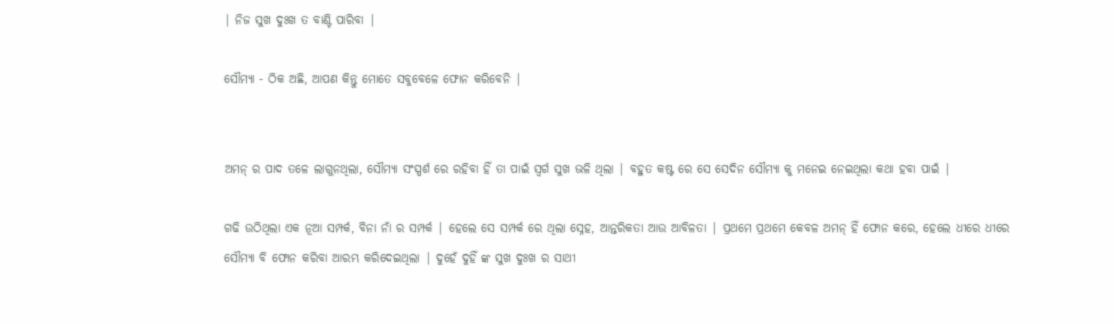| ନିଜ ସୁଖ ଦୁଃଖ ତ ବାଣ୍ଟି ପାରିବା |

ସୌମ୍ୟା - ଠିକ ଅଛି, ଆପଣ କିନ୍ତୁ ମୋତେ ସବୁବେଳେ ଫୋନ କରିବେନି |


ଅମନ୍ ର ପାଦ ତଳେ ଲାଗୁନଥିଲା, ସୌମ୍ୟା ସଂସ୍ପର୍ଶ ରେ ରହିବା ହିଁ ତା ପାଇଁ ସ୍ୱର୍ଗ ସୁଖ ଭଳି ଥିଲା | ବହୁତ କଷ୍ଟ ରେ ସେ ସେଦିନ ସୌମ୍ୟା କୁ ମନେଇ ନେଇଥିଲା କଥା ହବା ପାଇଁ |

ଗଢି ଉଠିଥିଲା ଏକ ନୂଆ ସମ୍ପର୍କ, ବିନା ନାଁ ର ସମ୍ପର୍କ | ହେଲେ ସେ ସମ୍ପର୍କ ରେ ଥିଲା ସ୍ନେହ, ଆନ୍ତରିକତା ଆଉ ଆବିଳତା | ପ୍ରଥମେ ପ୍ରଥମେ କେବଳ ଅମନ୍ ହିଁ ଫୋନ କରେ, ହେଲେ ଧୀରେ ଧୀରେ ସୌମ୍ୟା ବି ଫୋନ କରିବା ଆରମ୍ଭ କରିଦେଇଥିଲା | ଦୁହେଁ ଦୁହିଁ ଙ୍କ ସୁଖ ଦୁଃଖ ର ସାଥୀ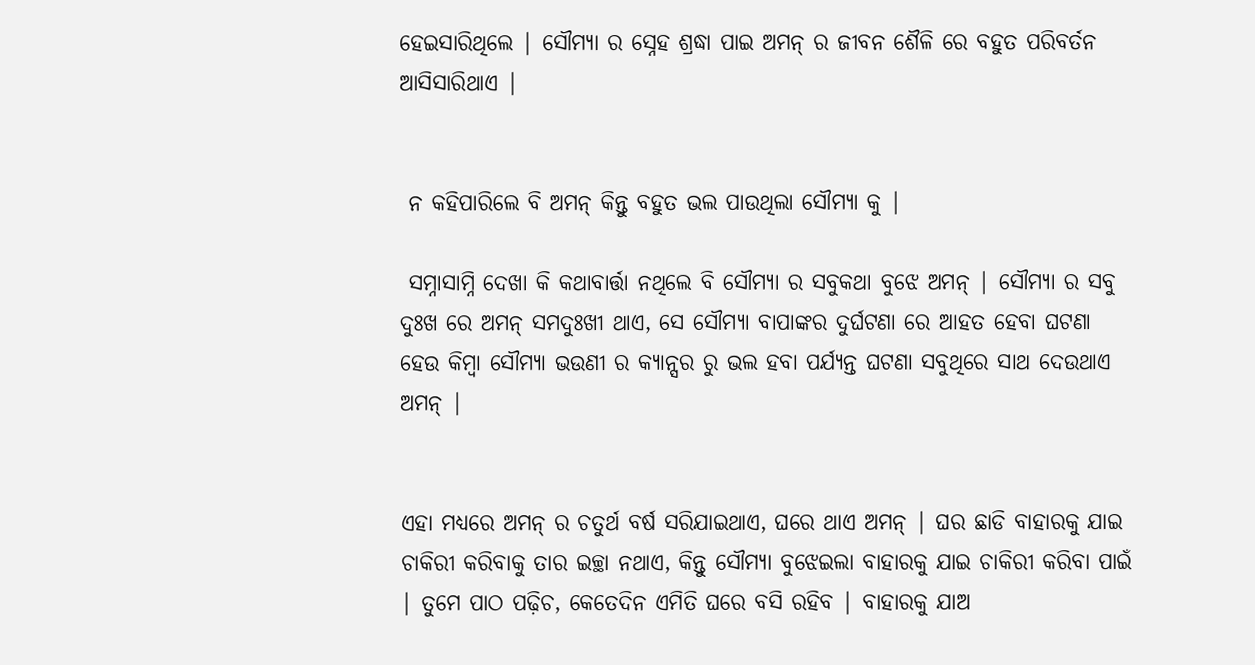ହେଇସାରିଥିଲେ | ସୌମ୍ୟା ର ସ୍ନେହ ଶ୍ରଦ୍ଧା ପାଇ ଅମନ୍ ର ଜୀବନ ଶୈଳି ରେ ବହୁତ ପରିବର୍ତନ ଆସିସାରିଥାଏ |


 ନ କହିପାରିଲେ ବି ଅମନ୍ କିନ୍ତୁ ବହୁତ ଭଲ ପାଉଥିଲା ସୌମ୍ୟା କୁ |

 ସମ୍ନାସାମ୍ନି ଦେଖା କି କଥାବାର୍ତ୍ତା ନଥିଲେ ବି ସୌମ୍ୟା ର ସବୁକଥା ବୁଝେ ଅମନ୍ | ସୌମ୍ୟା ର ସବୁ ଦୁଃଖ ରେ ଅମନ୍ ସମଦୁଃଖୀ ଥାଏ, ସେ ସୌମ୍ୟା ବାପାଙ୍କର ଦୁର୍ଘଟଣା ରେ ଆହତ ହେବା ଘଟଣା ହେଉ କିମ୍ବା ସୌମ୍ୟା ଭଉଣୀ ର କ୍ୟାନ୍ସର ରୁ ଭଲ ହବା ପର୍ଯ୍ୟନ୍ତ ଘଟଣା ସବୁଥିରେ ସାଥ ଦେଉଥାଏ ଅମନ୍ |


ଏହା ମଧ୍ୟରେ ଅମନ୍ ର ଚତୁର୍ଥ ବର୍ଷ ସରିଯାଇଥାଏ, ଘରେ ଥାଏ ଅମନ୍ | ଘର ଛାଡି ବାହାରକୁ ଯାଇ ଚାକିରୀ କରିବାକୁ ତାର ଇଚ୍ଛା ନଥାଏ, କିନ୍ତୁ ସୌମ୍ୟା ବୁଝେଇଲା ବାହାରକୁ ଯାଇ ଚାକିରୀ କରିବା ପାଇଁ | ତୁମେ ପାଠ ପଢ଼ିଚ, କେତେଦିନ ଏମିତି ଘରେ ବସି ରହିବ | ବାହାରକୁ ଯାଅ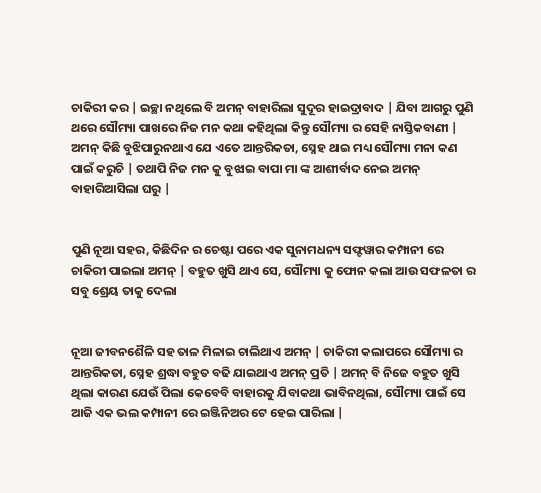ଚାକିରୀ କର | ଇଚ୍ଛା ନଥିଲେ ବି ଅମନ୍ ବାହାରିଲା ସୁଦୂର ହାଇଦ୍ରାବାଦ | ଯିବା ଆଗରୁ ପୁଣି ଥରେ ସୌମ୍ୟା ପାଖରେ ନିଜ ମନ କଥା କହିଥିଲା କିନ୍ତୁ ସୌମ୍ୟା ର ସେହି ନାସ୍ତିକବାଣୀ | ଅମନ୍ କିଛି ବୁଝିପାରୁନଥାଏ ଯେ ଏତେ ଆନ୍ତରିକତା, ସ୍ନେହ ଥାଇ ମଧ୍ୟ ସୌମ୍ୟା ମନା କଣ ପାଇଁ କରୁଚି | ତଥାପି ନିଜ ମନ କୁ ବୁଝାଇ ବାପା ମା ଙ୍କ ଆଶୀର୍ବାଦ ନେଇ ଅମନ୍ ବାହାରିଆସିଲା ଘରୁ |


ପୁଣି ନୂଆ ସହର, କିଛିଦିନ ର ଚେଷ୍ଟା ପରେ ଏକ ସୁନାମଧନ୍ୟ ସଫ୍ଟୱାର କମ୍ପାନୀ ରେ ଚାକିରୀ ପାଇଲା ଅମନ୍ | ବହୁତ ଖୁସି ଥାଏ ସେ, ସୌମ୍ୟା କୁ ଫୋନ କଲା ଆଉ ସଫଳତା ର ସବୁ ଶ୍ରେୟ ତାକୁ ଦେଲା


ନୂଆ ଜୀବନଶୈଳି ସହ ତାଳ ମିଳାଇ ଚାଲିଥାଏ ଅମନ୍ | ଚାକିରୀ କଲାପରେ ସୌମ୍ୟା ର ଆନ୍ତରିକତା, ସ୍ନେହ ଶ୍ରଦ୍ଧା ବହୁତ ବଢି ଯାଇଥାଏ ଅମନ୍ ପ୍ରତି | ଅମନ୍ ବି ନିଜେ ବହୁତ ଖୁସି ଥିଲା କାରଣ ଯେଉଁ ପିଲା କେବେବି ବାହାରକୁ ଯିବାକଥା ଭାବିନଥିଲା, ସୌମ୍ୟା ପାଇଁ ସେ ଆଜି ଏକ ଭଲ କମ୍ପାନୀ ରେ ଇଞ୍ଜିନିଅର ଟେ ହେଇ ପାରିଲା |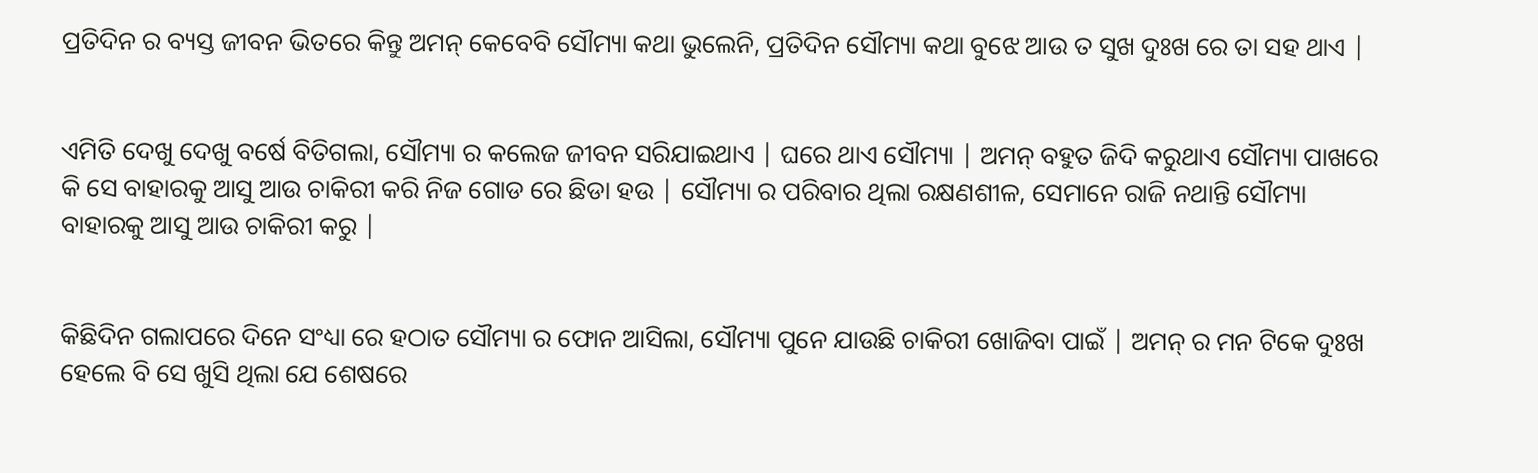ପ୍ରତିଦିନ ର ବ୍ୟସ୍ତ ଜୀବନ ଭିତରେ କିନ୍ତୁ ଅମନ୍ କେବେବି ସୌମ୍ୟା କଥା ଭୁଲେନି, ପ୍ରତିଦିନ ସୌମ୍ୟା କଥା ବୁଝେ ଆଉ ତ ସୁଖ ଦୁଃଖ ରେ ତା ସହ ଥାଏ |


ଏମିତି ଦେଖୁ ଦେଖୁ ବର୍ଷେ ବିତିଗଲା, ସୌମ୍ୟା ର କଲେଜ ଜୀବନ ସରିଯାଇଥାଏ | ଘରେ ଥାଏ ସୌମ୍ୟା | ଅମନ୍ ବହୁତ ଜିଦି କରୁଥାଏ ସୌମ୍ୟା ପାଖରେ କି ସେ ବାହାରକୁ ଆସୁ ଆଉ ଚାକିରୀ କରି ନିଜ ଗୋଡ ରେ ଛିଡା ହଉ | ସୌମ୍ୟା ର ପରିବାର ଥିଲା ରକ୍ଷଣଶୀଳ, ସେମାନେ ରାଜି ନଥାନ୍ତି ସୌମ୍ୟା ବାହାରକୁ ଆସୁ ଆଉ ଚାକିରୀ କରୁ |


କିଛିଦିନ ଗଲାପରେ ଦିନେ ସଂଧ୍ୟା ରେ ହଠାତ ସୌମ୍ୟା ର ଫୋନ ଆସିଲା, ସୌମ୍ୟା ପୁନେ ଯାଉଛି ଚାକିରୀ ଖୋଜିବା ପାଇଁ | ଅମନ୍ ର ମନ ଟିକେ ଦୁଃଖ ହେଲେ ବି ସେ ଖୁସି ଥିଲା ଯେ ଶେଷରେ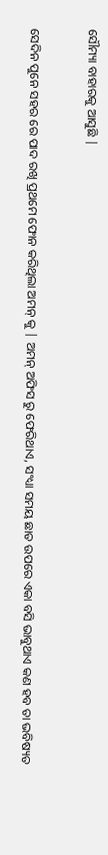ସୌମ୍ୟା ବାହାରକୁ ଆସୁଛି |


ସେଦିନ ପୁନେ ସହର ରେ ପାଦ ରଖି ପ୍ରଥମେ ଫୋନ କରିଥିଲା ଅମନ୍ କୁ | ଅମନ୍ ଅଫିସ ରୁ ଫେରିଥାଏ, ସଂଧ୍ୟା ସମୟ ଛାତ ଉପରେ ଏକା ବସି ଭାବୁଥାଏ କଣ ହବ ତା ଭବିଷ୍ୟତ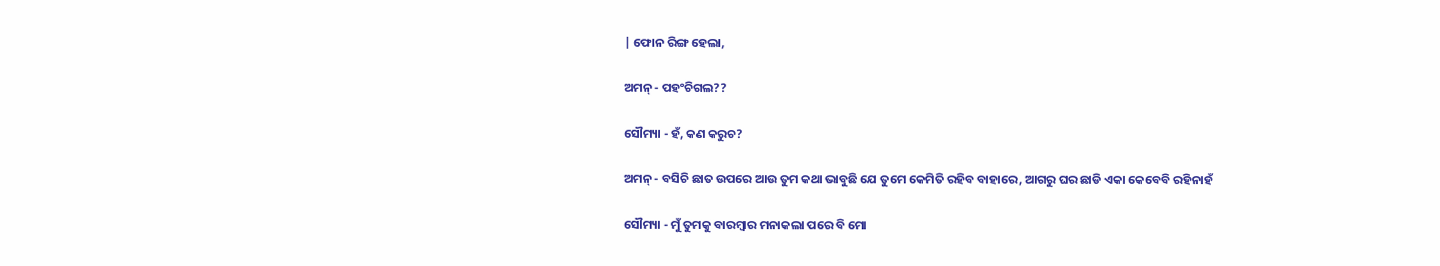| ଫୋନ ରିଙ୍ଗ ହେଲା,

ଅମନ୍ - ପହଂଚିଗଲ??

ସୌମ୍ୟା - ହଁ, କଣ କରୁଚ?

ଅମନ୍ - ବସିଚି ଛାତ ଉପରେ ଆଉ ତୁମ କଥା ଭାବୁଛି ଯେ ତୁମେ କେମିତି ରହିବ ବାହାରେ, ଆଗରୁ ଘର ଛାଡି ଏକା କେବେବି ରହିନାହଁ

ସୌମ୍ୟା - ମୁଁ ତୁମକୁ ବାରମ୍ବାର ମନାକଲା ପରେ ବି ମୋ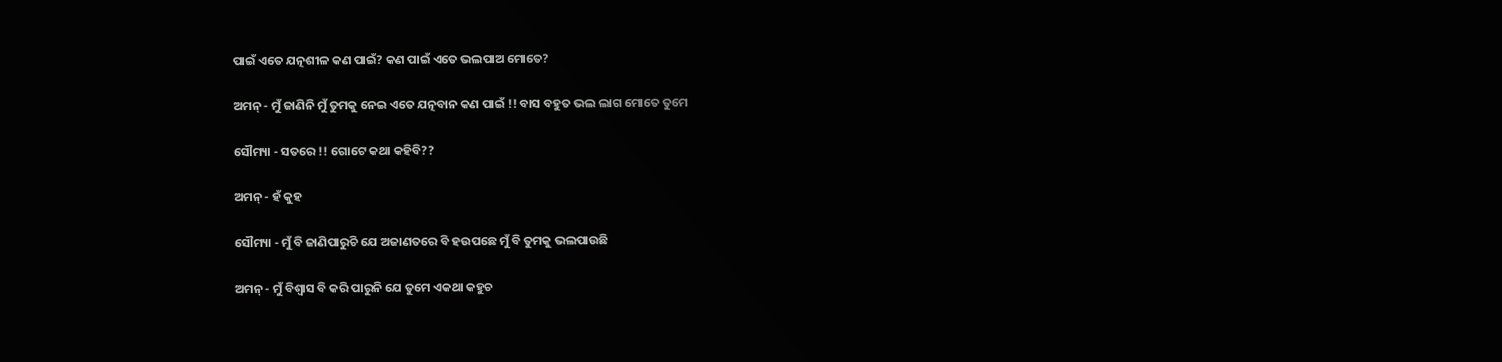ପାଇଁ ଏତେ ଯତ୍ନଶୀଳ କଣ ପାଇଁ? କଣ ପାଇଁ ଏତେ ଭଲପାଅ ମୋତେ?

ଅମନ୍ - ମୁଁ ଜାଣିନି ମୁଁ ତୁମକୁ ନେଇ ଏତେ ଯତ୍ନବାନ କଣ ପାଇଁ !! ବାସ ବହୁତ ଭଲ ଲାଗ ମୋତେ ତୁମେ

ସୌମ୍ୟା - ସତରେ !! ଗୋଟେ କଥା କହିବି??

ଅମନ୍ - ହଁ କୁହ

ସୌମ୍ୟା - ମୁଁ ବି ଜାଣିପାରୁଚି ଯେ ଅଜାଣତରେ ବି ହଉପଛେ ମୁଁ ବି ତୁମକୁ ଭଲପାଉଛି

ଅମନ୍ - ମୁଁ ବିଶ୍ୱାସ ବି କରି ପାରୁନି ଯେ ତୁମେ ଏକଥା କହୁଚ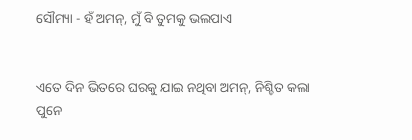ସୌମ୍ୟା - ହଁ ଅମନ୍, ମୁଁ ବି ତୁମକୁ ଭଲପାଏ


ଏତେ ଦିନ ଭିତରେ ଘରକୁ ଯାଇ ନଥିବା ଅମନ୍, ନିଶ୍ଚିତ କଲା ପୁନେ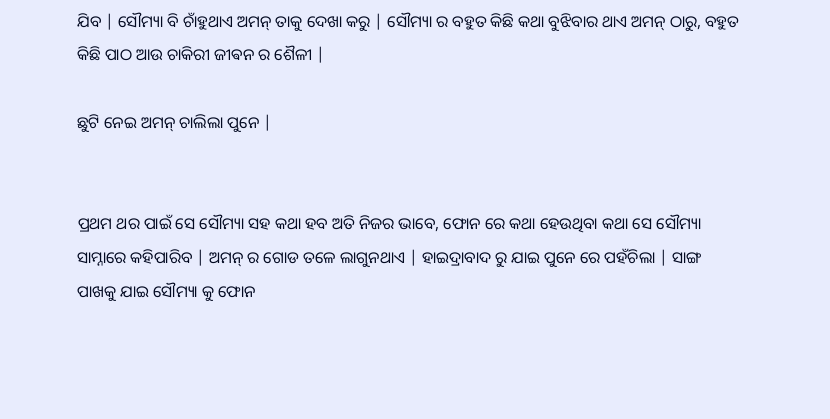ଯିବ | ସୌମ୍ୟା ବି ଚାଁହୁଥାଏ ଅମନ୍ ତାକୁ ଦେଖା କରୁ | ସୌମ୍ୟା ର ବହୁତ କିଛି କଥା ବୁଝିବାର ଥାଏ ଅମନ୍ ଠାରୁ, ବହୁତ କିଛି ପାଠ ଆଉ ଚାକିରୀ ଜୀଵନ ର ଶୈଳୀ |

ଛୁଟି ନେଇ ଅମନ୍ ଚାଲିଲା ପୁନେ |


ପ୍ରଥମ ଥର ପାଇଁ ସେ ସୌମ୍ୟା ସହ କଥା ହବ ଅତି ନିଜର ଭାବେ, ଫୋନ ରେ କଥା ହେଉଥିବା କଥା ସେ ସୌମ୍ୟା ସାମ୍ନାରେ କହିପାରିବ | ଅମନ୍ ର ଗୋଡ ତଳେ ଲାଗୁନଥାଏ | ହାଇଦ୍ରାବାଦ ରୁ ଯାଇ ପୁନେ ରେ ପହଁଚିଲା | ସାଙ୍ଗ ପାଖକୁ ଯାଇ ସୌମ୍ୟା କୁ ଫୋନ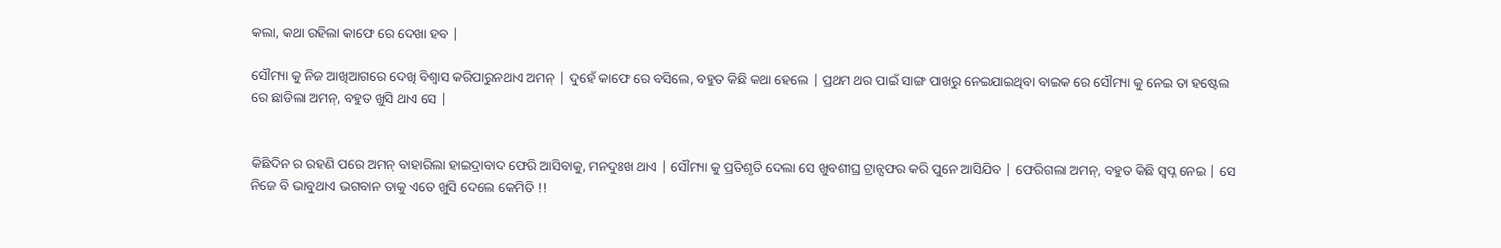କଲା, କଥା ରହିଲା କାଫେ ରେ ଦେଖା ହବ |

ସୌମ୍ୟା କୁ ନିଜ ଆଖିଆଗରେ ଦେଖି ବିଶ୍ୱାସ କରିପାରୁନଥାଏ ଅମନ୍ | ଦୁହେଁ କାଫେ ରେ ବସିଲେ, ବହୁତ କିଛି କଥା ହେଲେ | ପ୍ରଥମ ଥର ପାଇଁ ସାଙ୍ଗ ପାଖରୁ ନେଇଯାଇଥିବା ବାଇକ ରେ ସୌମ୍ୟା କୁ ନେଇ ତା ହଷ୍ଟେଲ ରେ ଛାଡିଲା ଅମନ୍, ବହୁତ ଖୁସି ଥାଏ ସେ |


କିଛିଦିନ ର ରହଣି ପରେ ଅମନ୍ ବାହାରିଲା ହାଇଦ୍ରାବାଦ ଫେରି ଆସିବାକୁ, ମନଦୁଃଖ ଥାଏ | ସୌମ୍ୟା କୁ ପ୍ରତିଶୃତି ଦେଲା ସେ ଖୁବଶୀଘ୍ର ଟ୍ରାନ୍ସଫର କରି ପୁନେ ଆସିଯିବ | ଫେରିଗଲା ଅମନ୍, ବହୁତ କିଛି ସ୍ବପ୍ନ ନେଇ | ସେ ନିଜେ ବି ଭାବୁଥାଏ ଭଗବାନ ତାକୁ ଏତେ ଖୁସି ଦେଲେ କେମିତି !!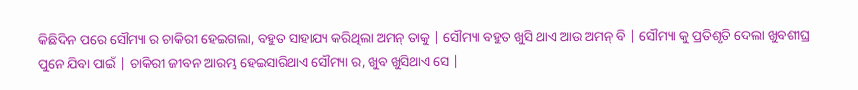କିଛିଦିନ ପରେ ସୌମ୍ୟା ର ଚାକିରୀ ହେଇଗଲା, ବହୁତ ସାହାଯ୍ୟ କରିଥିଲା ଅମନ୍ ତାକୁ | ସୌମ୍ୟା ବହୁତ ଖୁସି ଥାଏ ଆଉ ଅମନ୍ ବି | ସୌମ୍ୟା କୁ ପ୍ରତିଶୃତି ଦେଲା ଖୁବଶୀଘ୍ର ପୁନେ ଯିବା ପାଇଁ | ଚାକିରୀ ଜୀବନ ଆରମ୍ଭ ହେଇସାରିଥାଏ ସୌମ୍ୟା ର, ଖୁବ ଖୁସିଥାଏ ସେ |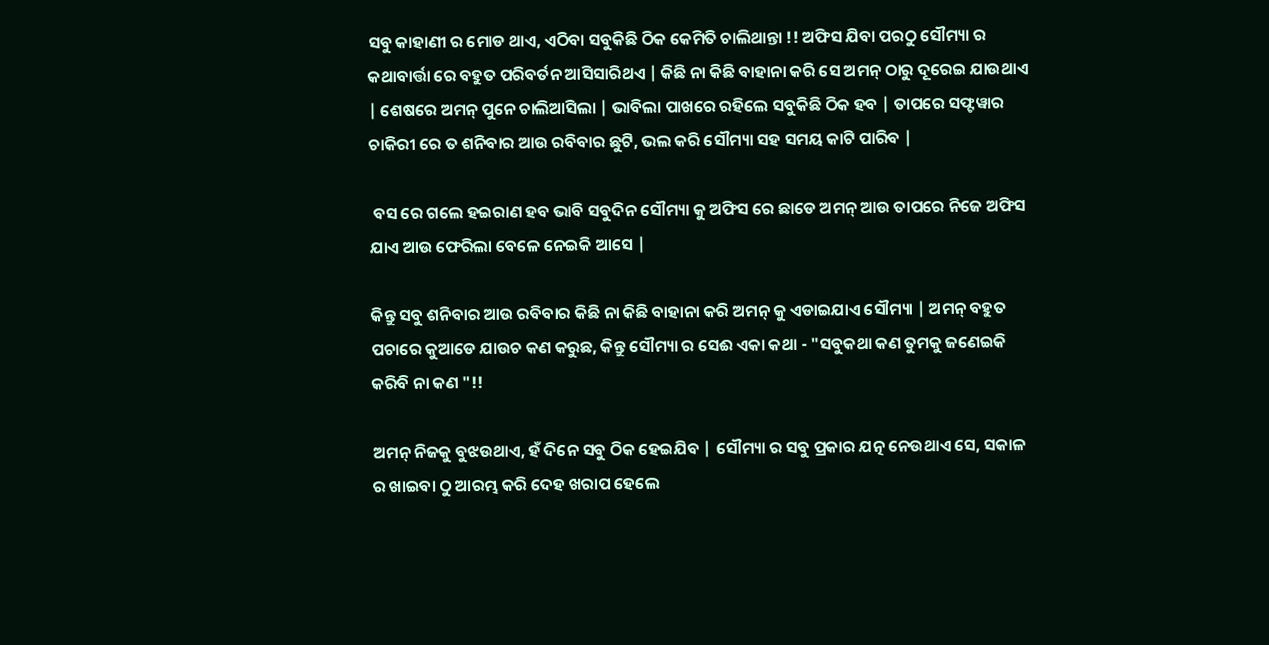ସବୁ କାହାଣୀ ର ମୋଡ ଥାଏ, ଏଠିବା ସବୁକିଛି ଠିକ କେମିତି ଚାଲିଥାନ୍ତା !! ଅଫିସ ଯିବା ପରଠୁ ସୌମ୍ୟା ର କଥାବାର୍ତ୍ତା ରେ ବହୁତ ପରିବର୍ତନ ଆସିସାରିଥଏ | କିଛି ନା କିଛି ବାହାନା କରି ସେ ଅମନ୍ ଠାରୁ ଦୂରେଇ ଯାଉଥାଏ | ଶେଷରେ ଅମନ୍ ପୁନେ ଚାଲିଆସିଲା | ଭାବିଲା ପାଖରେ ରହିଲେ ସବୁକିଛି ଠିକ ହବ | ତାପରେ ସଫ୍ଟୱାର ଚାକିରୀ ରେ ତ ଶନିବାର ଆଉ ରବିବାର ଛୁଟି, ଭଲ କରି ସୌମ୍ୟା ସହ ସମୟ କାଟି ପାରିବ |

 ବସ ରେ ଗଲେ ହଇରାଣ ହବ ଭାବି ସବୁଦିନ ସୌମ୍ୟା କୁ ଅଫିସ ରେ ଛାଡେ ଅମନ୍ ଆଉ ତାପରେ ନିଜେ ଅଫିସ ଯାଏ ଆଉ ଫେରିଲା ବେଳେ ନେଇକି ଆସେ |

କିନ୍ତୁ ସବୁ ଶନିବାର ଆଉ ରବିବାର କିଛି ନା କିଛି ବାହାନା କରି ଅମନ୍ କୁ ଏଡାଇଯାଏ ସୌମ୍ୟା | ଅମନ୍ ବହୁତ ପଚାରେ କୁଆଡେ ଯାଉଚ କଣ କରୁଛ, କିନ୍ତୁ ସୌମ୍ୟା ର ସେଈ ଏକା କଥା - "ସବୁକଥା କଣ ତୁମକୁ ଜଣେଇକି କରିବି ନା କଣ "!!

ଅମନ୍ ନିଜକୁ ବୁଝଉଥାଏ, ହଁ ଦିନେ ସବୁ ଠିକ ହେଇଯିବ | ସୌମ୍ୟା ର ସବୁ ପ୍ରକାର ଯତ୍ନ ନେଉଥାଏ ସେ, ସକାଳ ର ଖାଇବା ଠୁ ଆରମ୍ଭ କରି ଦେହ ଖରାପ ହେଲେ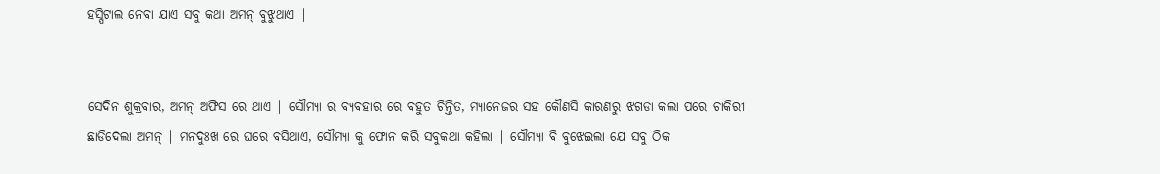ହସ୍ପିଟାଲ ନେବା ଯାଏ ସବୁ କଥା ଅମନ୍ ବୁଝୁଥାଏ |


ସେଦିନ ଶୁକ୍ରବାର, ଅମନ୍ ଅଫିସ ରେ ଥାଏ | ସୌମ୍ୟା ର ବ୍ୟବହାର ରେ ବହୁତ ଚିନ୍ତିତ, ମ୍ୟାନେଜର ସହ କୌଣସି କାରଣରୁ ଝଗଡା କଲା ପରେ ଚାକିରୀ ଛାଡିଦେଲା ଅମନ୍ | ମନଦୁଃଖ ରେ ଘରେ ବସିଥାଏ, ସୌମ୍ୟା କୁ ଫୋନ କରି ସବୁକଥା କହିଲା | ସୌମ୍ୟା ବି ବୁଝେଇଲା ଯେ ସବୁ ଠିକ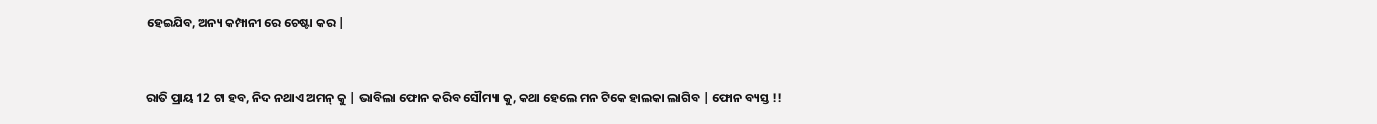ହେଇଯିବ, ଅନ୍ୟ କମ୍ପାନୀ ରେ ଚେଷ୍ଟା କର |


ରାତି ପ୍ରାୟ 12 ଟା ହବ, ନିଦ ନଥାଏ ଅମନ୍ କୁ | ଭାବିଲା ଫୋନ କରିବ ସୌମ୍ୟା କୁ, କଥା ହେଲେ ମନ ଟିକେ ହାଲକା ଲାଗିବ | ଫୋନ ବ୍ୟସ୍ତ !!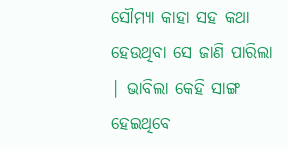ସୌମ୍ୟା କାହା ସହ କଥା ହେଉଥିବା ସେ ଜାଣି ପାରିଲା | ଭାବିଲା କେହି ସାଙ୍ଗ ହେଇଥିବେ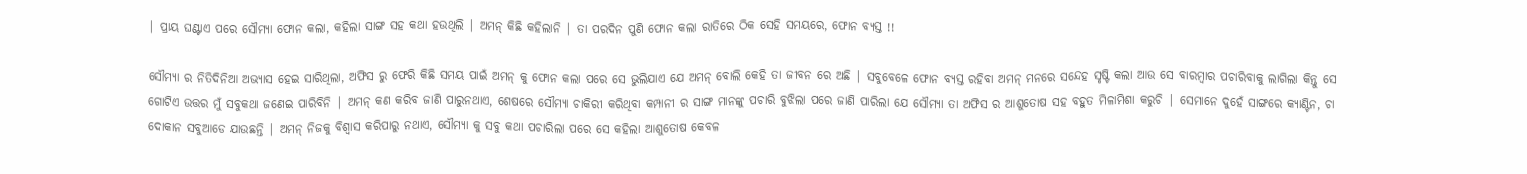| ପ୍ରାୟ ଘଣ୍ଟାଏ ପରେ ସୌମ୍ୟା ଫୋନ କଲା, କହିଲା ସାଙ୍ଗ ସହ କଥା ହଉଥିଲି | ଅମନ୍ କିଛି କହିଲାନି | ତା ପରଦିନ ପୁଣି ଫୋନ କଲା ରାତିରେ ଠିକ ସେହି ସମୟରେ, ଫୋନ ବ୍ୟସ୍ତ !!

ସୌମ୍ୟା ର ନିତିଦିନିଆ ଅଭ୍ୟାସ ହେଇ ସାରିଥିଲା, ଅଫିସ ରୁ ଫେରି କିଛି ସମୟ ପାଇଁ ଅମନ୍ କୁ ଫୋନ କଲା ପରେ ସେ ଭୁଲିଯାଏ ଯେ ଅମନ୍ ବୋଲି କେହି ତା ଜୀବନ ରେ ଅଛି | ସବୁବେଳେ ଫୋନ ବ୍ୟସ୍ତ ରହିବା ଅମନ୍ ମନରେ ସନ୍ଦେହ ସୃଷ୍ଟି କଲା ଆଉ ସେ ବାରମ୍ବାର ପଚାରିବାକୁ ଲାଗିଲା କିନ୍ତୁ ସେ ଗୋଟିଏ ଉତ୍ତର ମୁଁ ସବୁକଥା ଜଣେଇ ପାରିବିନି | ଅମନ୍ କଣ କରିବ ଜାଣି ପାରୁନଥାଏ, ଶେଷରେ ସୌମ୍ୟା ଚାକିରୀ କରିଥିବା କମ୍ପାନୀ ର ସାଙ୍ଗ ମାନଙ୍କୁ ପଚାରି ବୁଝିଲା ପରେ ଜାଣି ପାରିଲା ଯେ ସୌମ୍ୟା ତା ଅଫିସ ର ଆଶୁତୋଷ ସହ ବହୁତ ମିଳାମିଶା କରୁଚି | ସେମାନେ ଦୁହେଁ ସାଙ୍ଗରେ କ୍ୟାଣ୍ଟିନ, ଚା ଦୋକାନ ସବୁଆଡେ ଯାଉଛନ୍ତି | ଅମନ୍ ନିଜକୁ ବିଶ୍ୱାସ କରିପାରୁ ନଥାଏ, ସୌମ୍ୟା କୁ ସବୁ କଥା ପଚାରିଲା ପରେ ସେ କହିଲା ଆଶୁତୋଷ କେବଳ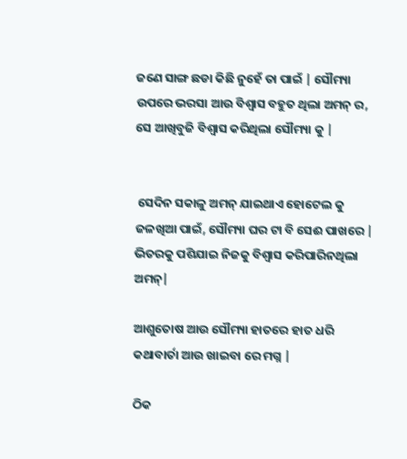ଜଣେ ସାଙ୍ଗ ଛଡା କିଛି ନୁହେଁ ତା ପାଇଁ | ସୌମ୍ୟା ଉପରେ ଭରସା ଆଉ ବିଶ୍ୱାସ ବହୁତ ଥିଲା ଅମନ୍ ର, ସେ ଆଖିବୁଜି ବିଶ୍ୱାସ କରିଥିଲା ସୌମ୍ୟା କୁ |


 ସେଦିନ ସକାଳୁ ଅମନ୍ ଯାଇଥାଏ ହୋଟେଲ କୁ ଜଳଖିଆ ପାଇଁ, ସୌମ୍ୟା ଘର ଟା ବି ସେଈ ପାଖରେ | ଭିତରକୁ ପଶିଯାଇ ନିଜକୁ ବିଶ୍ୱାସ କରିପାରିନଥିଲା ଅମନ୍|

ଆଶୁତୋଷ ଆଉ ସୌମ୍ୟା ହାତରେ ହାତ ଧରି କଥାବାର୍ତା ଆଉ ଖାଇବା ରେ ମଗ୍ନ |

ଠିକ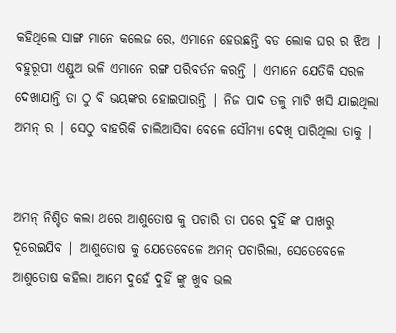କହିଥିଲେ ସାଙ୍ଗ ମାନେ କଲେଜ ରେ, ଏମାନେ ହେଉଛନ୍ତି ବଡ ଲୋକ ଘର ର ଝିଅ | ବହୁରୂପୀ ଏଣ୍ଡୁଅ ଭଳି ଏମାନେ ରଙ୍ଗ ପରିବର୍ତନ କରନ୍ତି | ଏମାନେ ଯେତିକି ସରଳ ଦେଖାଯାନ୍ତି ତା ଠୁ ବି ଭୟଙ୍କର ହୋଇପାରନ୍ତି | ନିଜ ପାଦ ତଳୁ ମାଟି ଖସି ଯାଇଥିଲା ଅମନ୍ ର | ସେଠୁ ବାହରିକି ଚାଲିଆସିବା ବେଳେ ସୌମ୍ୟା ଦେଖି ପାରିଥିଲା ତାକୁ |


ଅମନ୍ ନିଶ୍ଚିତ କଲା ଥରେ ଆଶୁତୋଷ କୁ ପଚାରି ତା ପରେ ଦୁହିଁ ଙ୍କ ପାଖରୁ ଦୂରେଇଯିବ | ଆଶୁତୋଷ କୁ ଯେତେବେଳେ ଅମନ୍ ପଚାରିଲା, ସେତେବେଳେ ଆଶୁତୋଷ କହିଲା ଆମେ ଦୁହେଁ ଦୁହିଁ ଙ୍କୁ ଖୁବ ଭଲ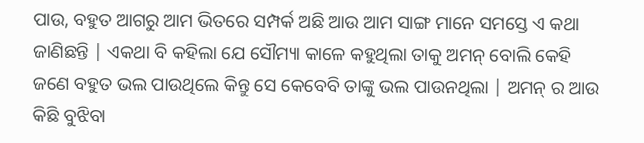ପାଉ, ବହୁତ ଆଗରୁ ଆମ ଭିତରେ ସମ୍ପର୍କ ଅଛି ଆଉ ଆମ ସାଙ୍ଗ ମାନେ ସମସ୍ତେ ଏ କଥା ଜାଣିଛନ୍ତି | ଏକଥା ବି କହିଲା ଯେ ସୌମ୍ୟା କାଳେ କହୁଥିଲା ତାକୁ ଅମନ୍ ବୋଲି କେହି ଜଣେ ବହୁତ ଭଲ ପାଉଥିଲେ କିନ୍ତୁ ସେ କେବେବି ତାଙ୍କୁ ଭଲ ପାଉନଥିଲା | ଅମନ୍ ର ଆଉ କିଛି ବୁଝିବା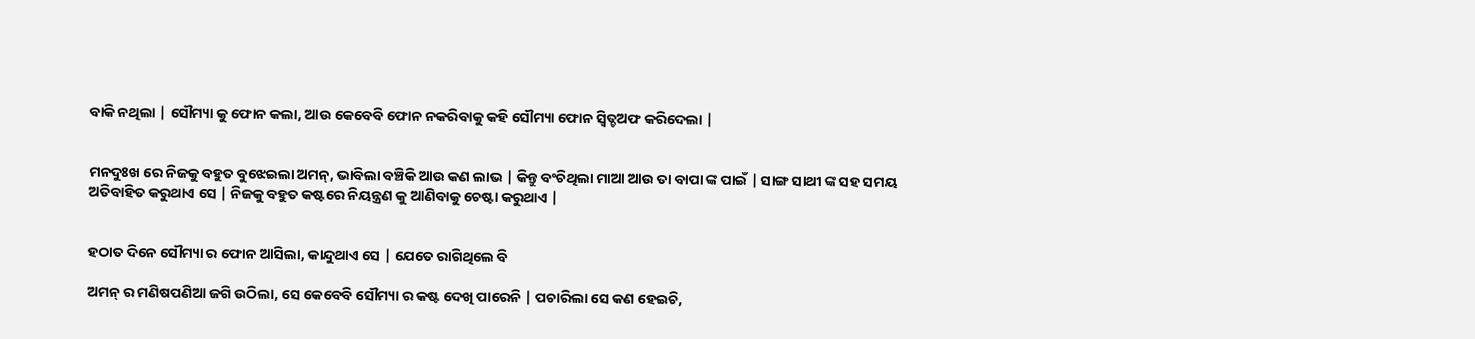ବାକି ନଥିଲା | ସୌମ୍ୟା କୁ ଫୋନ କଲା, ଆଉ କେବେବି ଫୋନ ନକରିବାକୁ କହି ସୌମ୍ୟା ଫୋନ ସ୍ବିତ୍ଚଅଫ କରିଦେଲା |


ମନଦୁଃଖ ରେ ନିଜକୁ ବହୁତ ବୁଝେଇଲା ଅମନ୍, ଭାବିଲା ବଞ୍ଚିକି ଆଉ କଣ ଲାଭ | କିନ୍ତୁ ବଂଚିଥିଲା ମାଆ ଆଉ ତା ବାପା ଙ୍କ ପାଇଁ | ସାଙ୍ଗ ସାଥୀ ଙ୍କ ସହ ସମୟ ଅତିବାହିତ କରୁଥାଏ ସେ | ନିଜକୁ ବହୁତ କଷ୍ଟରେ ନିୟନ୍ତ୍ରଣ କୁ ଆଣିବାକୁ ଚେଷ୍ଟା କରୁଥାଏ |


ହଠାତ ଦିନେ ସୌମ୍ୟା ର ଫୋନ ଆସିଲା, କାନ୍ଦୁଥାଏ ସେ | ଯେତେ ରାଗିଥିଲେ ବି

ଅମନ୍ ର ମଣିଷପଣିଆ ଜଗି ଉଠିଲା, ସେ କେବେବି ସୌମ୍ୟା ର କଷ୍ଟ ଦେଖି ପାରେନି | ପଚାରିଲା ସେ କଣ ହେଇଚି,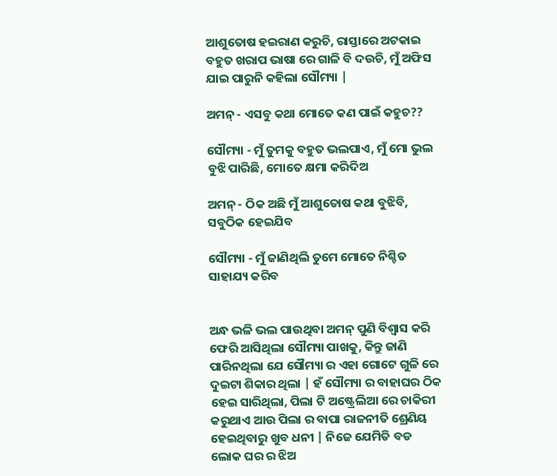ଆଶୁତୋଷ ହଇରାଣ କରୁଚି, ରାସ୍ତାରେ ଅଟକାଇ ବହୁତ ଖରାପ ଭାଷା ରେ ଗାଳି ବି ଦଉଚି, ମୁଁ ଅଫିସ ଯାଇ ପାରୁନି କହିଲା ସୌମ୍ୟା |

ଅମନ୍ - ଏସବୁ କଥା ମୋତେ କଣ ପାଇଁ କହୁଚ??

ସୌମ୍ୟା - ମୁଁ ତୁମକୁ ବହୁତ ଭଲପାଏ, ମୁଁ ମୋ ଭୁଲ ବୁଝି ପାରିଛି, ମୋତେ କ୍ଷମା କରିଦିଅ

ଅମନ୍ - ଠିକ ଅଛି ମୁଁ ଆଶୁତୋଷ କଥା ବୁଝିବି, ସବୁଠିକ ହେଇଯିବ

ସୌମ୍ୟା - ମୁଁ ଜାଣିଥିଲି ତୁମେ ମୋତେ ନିଶ୍ଚିତ ସାହାଯ୍ୟ କରିବ


ଅନ୍ଧ ଭଳି ଭଲ ପାଉଥିବା ଅମନ୍ ପୁଣି ବିଶ୍ୱାସ କରି ଫେରି ଆସିଥିଲା ସୌମ୍ୟା ପାଖକୁ, କିନ୍ତୁ ଜାଣି ପାରିନଥିଲା ଯେ ସୌମ୍ୟା ର ଏହା ଗୋଟେ ଗୁଳି ରେ ଦୁଇଟା ଶିକାର ଥିଲା | ହଁ ସୌମ୍ୟା ର ବାହାଘର ଠିକ ହେଇ ସାରିଥିଲା, ପିଲା ଟି ଅଷ୍ଟ୍ରେଲିଆ ରେ ଚାକିରୀ କରୁଥାଏ ଆଉ ପିଲା ର ବାପା ରାଜନୀତି ଶ୍ରେଣିୟ ହେଇଥିବାରୁ ଖୁବ ଧନୀ | ନିଜେ ଯେମିତି ବଡ ଲୋକ ଘର ର ଝିଅ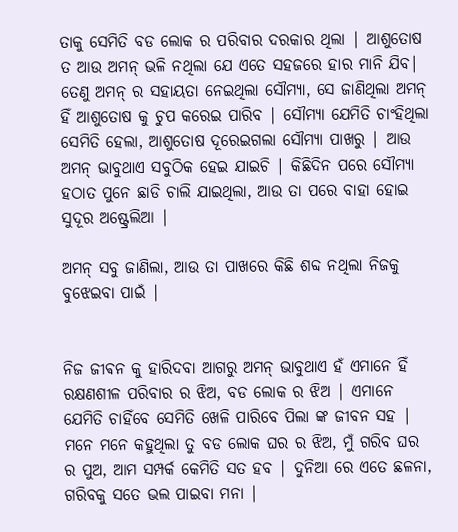ତାକୁ ସେମିତି ବଡ ଲୋକ ର ପରିବାର ଦରକାର ଥିଲା | ଆଶୁତୋଷ ତ ଆଉ ଅମନ୍ ଭଳି ନଥିଲା ଯେ ଏତେ ସହଜରେ ହାର ମାନି ଯିବ| ତେଣୁ ଅମନ୍ ର ସହାୟତା ନେଇଥିଲା ସୌମ୍ୟା, ସେ ଜାଣିଥିଲା ଅମନ୍ ହିଁ ଆଶୁତୋଷ କୁ ଚୁପ କରେଇ ପାରିବ | ସୌମ୍ୟା ଯେମିତି ଚାଂହିଥିଲା ସେମିତି ହେଲା, ଆଶୁତୋଷ ଦୂରେଇଗଲା ସୌମ୍ୟା ପାଖରୁ | ଆଉ ଅମନ୍ ଭାବୁଥାଏ ସବୁଠିକ ହେଇ ଯାଇଚି | କିଛିଦିନ ପରେ ସୌମ୍ୟା ହଠାତ ପୁନେ ଛାଡି ଚାଲି ଯାଇଥିଲା, ଆଉ ତା ପରେ ବାହା ହୋଇ ସୁଦୂର ଅଷ୍ଟ୍ରେଲିଆ |

ଅମନ୍ ସବୁ ଜାଣିଲା, ଆଉ ତା ପାଖରେ କିଛି ଶବ୍ଦ ନଥିଲା ନିଜକୁ ବୁଝେଇବା ପାଇଁ |


ନିଜ ଜୀଵନ କୁ ହାରିଦବା ଆଗରୁ ଅମନ୍ ଭାବୁଥାଏ ହଁ ଏମାନେ ହିଁ ରକ୍ଷଣଶୀଳ ପରିବାର ର ଝିଅ, ବଡ ଲୋକ ର ଝିଅ | ଏମାନେ ଯେମିତି ଚାହିଁବେ ସେମିତି ଖେଳି ପାରିବେ ପିଲା ଙ୍କ ଜୀବନ ସହ | ମନେ ମନେ କହୁଥିଲା ତୁ ବଡ ଲୋକ ଘର ର ଝିଅ, ମୁଁ ଗରିବ ଘର ର ପୁଅ, ଆମ ସମ୍ପର୍କ କେମିତି ସତ ହବ | ଦୁନିଆ ରେ ଏତେ ଛଳନା, ଗରିବକୁ ସତେ ଭଲ ପାଇବା ମନା |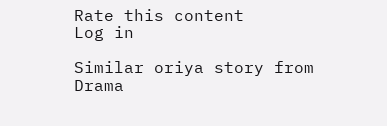Rate this content
Log in

Similar oriya story from Drama